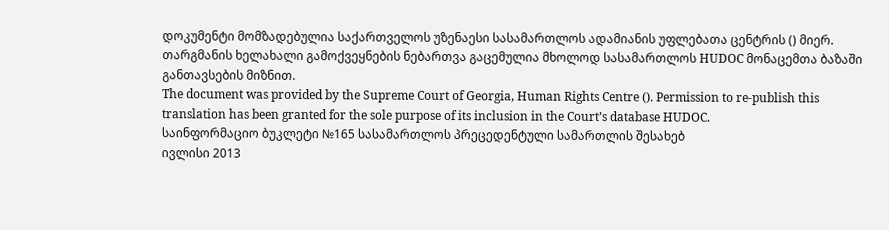დოკუმენტი მომზადებულია საქართველოს უზენაესი სასამართლოს ადამიანის უფლებათა ცენტრის () მიერ. თარგმანის ხელახალი გამოქვეყნების ნებართვა გაცემულია მხოლოდ სასამართლოს HUDOC მონაცემთა ბაზაში განთავსების მიზნით.
The document was provided by the Supreme Court of Georgia, Human Rights Centre (). Permission to re-publish this translation has been granted for the sole purpose of its inclusion in the Court’s database HUDOC.
საინფორმაციო ბუკლეტი №165 სასამართლოს პრეცედენტული სამართლის შესახებ
ივლისი 2013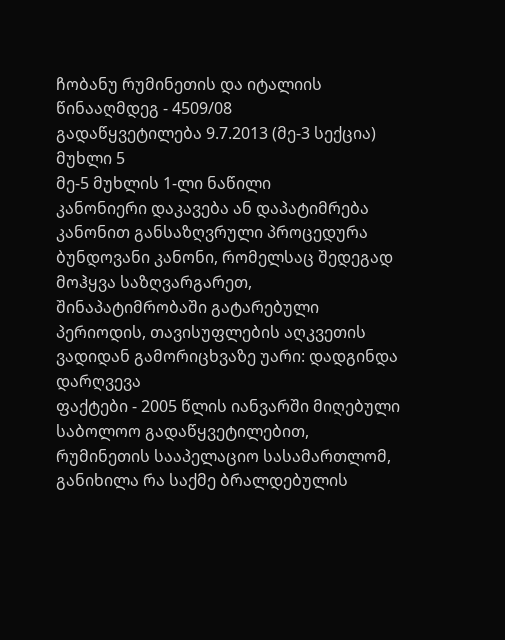ჩობანუ რუმინეთის და იტალიის წინააღმდეგ - 4509/08
გადაწყვეტილება 9.7.2013 (მე-3 სექცია)
მუხლი 5
მე-5 მუხლის 1-ლი ნაწილი
კანონიერი დაკავება ან დაპატიმრება
კანონით განსაზღვრული პროცედურა
ბუნდოვანი კანონი, რომელსაც შედეგად მოჰყვა საზღვარგარეთ, შინაპატიმრობაში გატარებული პერიოდის, თავისუფლების აღკვეთის ვადიდან გამორიცხვაზე უარი: დადგინდა დარღვევა
ფაქტები - 2005 წლის იანვარში მიღებული საბოლოო გადაწყვეტილებით, რუმინეთის სააპელაციო სასამართლომ, განიხილა რა საქმე ბრალდებულის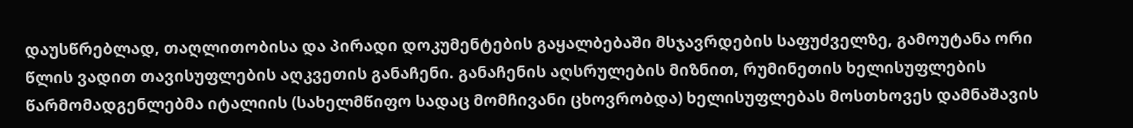დაუსწრებლად, თაღლითობისა და პირადი დოკუმენტების გაყალბებაში მსჯავრდების საფუძველზე, გამოუტანა ორი წლის ვადით თავისუფლების აღკვეთის განაჩენი. განაჩენის აღსრულების მიზნით, რუმინეთის ხელისუფლების წარმომადგენლებმა იტალიის (სახელმწიფო სადაც მომჩივანი ცხოვრობდა) ხელისუფლებას მოსთხოვეს დამნაშავის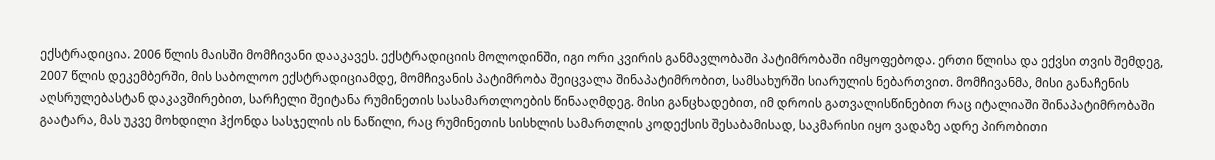ექსტრადიცია. 2006 წლის მაისში მომჩივანი დააკავეს. ექსტრადიციის მოლოდინში, იგი ორი კვირის განმავლობაში პატიმრობაში იმყოფებოდა. ერთი წლისა და ექვსი თვის შემდეგ, 2007 წლის დეკემბერში, მის საბოლოო ექსტრადიციამდე, მომჩივანის პატიმრობა შეიცვალა შინაპატიმრობით, სამსახურში სიარულის ნებართვით. მომჩივანმა, მისი განაჩენის აღსრულებასტან დაკავშირებით, სარჩელი შეიტანა რუმინეთის სასამართლოების წინააღმდეგ. მისი განცხადებით, იმ დროის გათვალისწინებით რაც იტალიაში შინაპატიმრობაში გაატარა, მას უკვე მოხდილი ჰქონდა სასჯელის ის ნაწილი, რაც რუმინეთის სისხლის სამართლის კოდექსის შესაბამისად, საკმარისი იყო ვადაზე ადრე პირობითი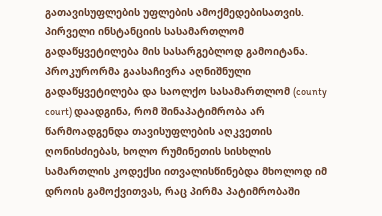გათავისუფლების უფლების ამოქმედებისათვის. პირველი ინსტანციის სასამართლომ გადაწყვეტილება მის სასარგებლოდ გამოიტანა. პროკურორმა გაასაჩივრა აღნიშნული გადაწყვეტილება და საოლქო სასამართლომ (county court) დაადგინა, რომ შინაპატიმრობა არ წარმოადგენდა თავისუფლების აღკვეთის ღონისძიებას, ხოლო რუმინეთის სისხლის სამართლის კოდექსი ითვალისწინებდა მხოლოდ იმ დროის გამოქვითვას, რაც პირმა პატიმრობაში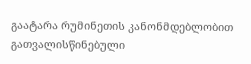გაატარა რუმინეთის კანონმდებლობით გათვალისწინებული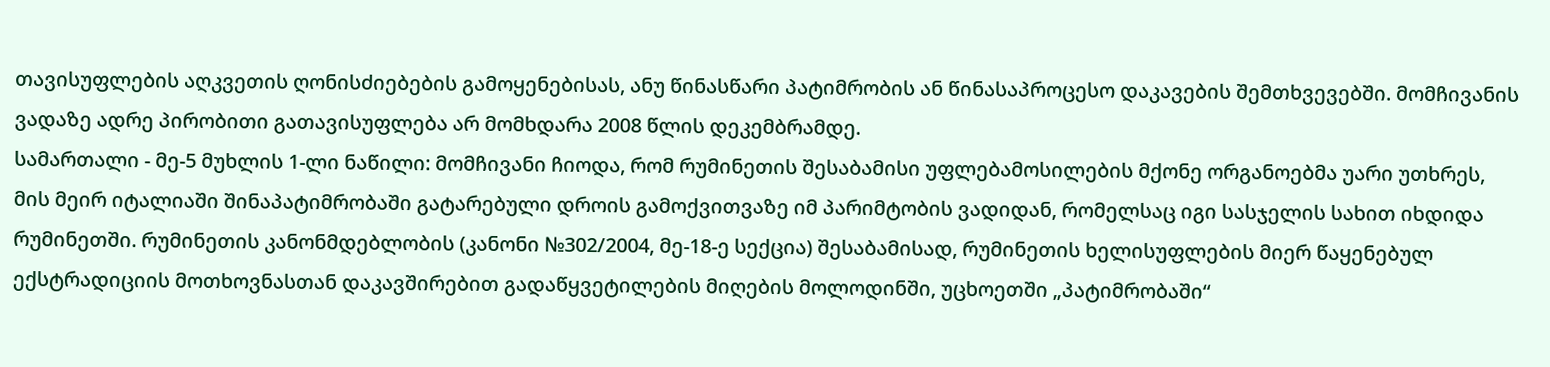თავისუფლების აღკვეთის ღონისძიებების გამოყენებისას, ანუ წინასწარი პატიმრობის ან წინასაპროცესო დაკავების შემთხვევებში. მომჩივანის ვადაზე ადრე პირობითი გათავისუფლება არ მომხდარა 2008 წლის დეკემბრამდე.
სამართალი - მე-5 მუხლის 1-ლი ნაწილი: მომჩივანი ჩიოდა, რომ რუმინეთის შესაბამისი უფლებამოსილების მქონე ორგანოებმა უარი უთხრეს, მის მეირ იტალიაში შინაპატიმრობაში გატარებული დროის გამოქვითვაზე იმ პარიმტობის ვადიდან, რომელსაც იგი სასჯელის სახით იხდიდა რუმინეთში. რუმინეთის კანონმდებლობის (კანონი №302/2004, მე-18-ე სექცია) შესაბამისად, რუმინეთის ხელისუფლების მიერ წაყენებულ ექსტრადიციის მოთხოვნასთან დაკავშირებით გადაწყვეტილების მიღების მოლოდინში, უცხოეთში „პატიმრობაში“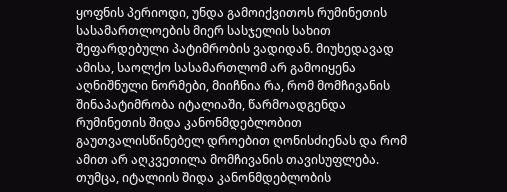ყოფნის პერიოდი, უნდა გამოიქვითოს რუმინეთის სასამართლოების მიერ სასჯელის სახით შეფარდებული პატიმრობის ვადიდან. მიუხედავად ამისა, საოლქო სასამართლომ არ გამოიყენა აღნიშნული ნორმები, მიიჩნია რა, რომ მომჩივანის შინაპატიმრობა იტალიაში, წარმოადგენდა რუმინეთის შიდა კანონმდებლობით გაუთვალისწინებელ დროებით ღონისძიენას და რომ ამით არ აღკვეთილა მომჩივანის თავისუფლება. თუმცა, იტალიის შიდა კანონმდებლობის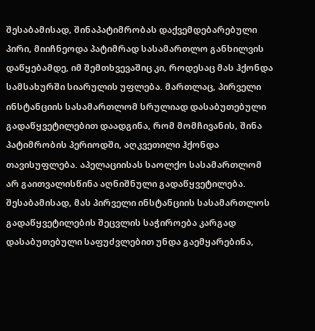შესაბამისად, შინაპატიმრობას დაქვემდებარებული პირი, მიიჩნეოდა პატიმრად სასამართლო განხილვის დაწყებამდე, იმ შემთხვევაშიც კი, როდესაც მას ჰქონდა სამსახურში სიარულის უფლება. მართლაც, პირველი ინსტანციის სასამართლომ სრულიად დასაბუთებული გადაწყვეტილებით დაადგინა, რომ მომჩივანის, შინა პატიმრობის პერიოდში, აღკვეთილი ჰქონდა თავისუფლება. აპელაციისას საოლქო სასამართლომ არ გაითვალისწინა აღნიშნული გადაწყვეტილება. შესაბამისად, მას პირველი ინსტანციის სასამართლოს გადაწყვეტილების შეცვლის საჭიროება კარგად დასაბუთებული საფუძვლებით უნდა გაემყარებინა,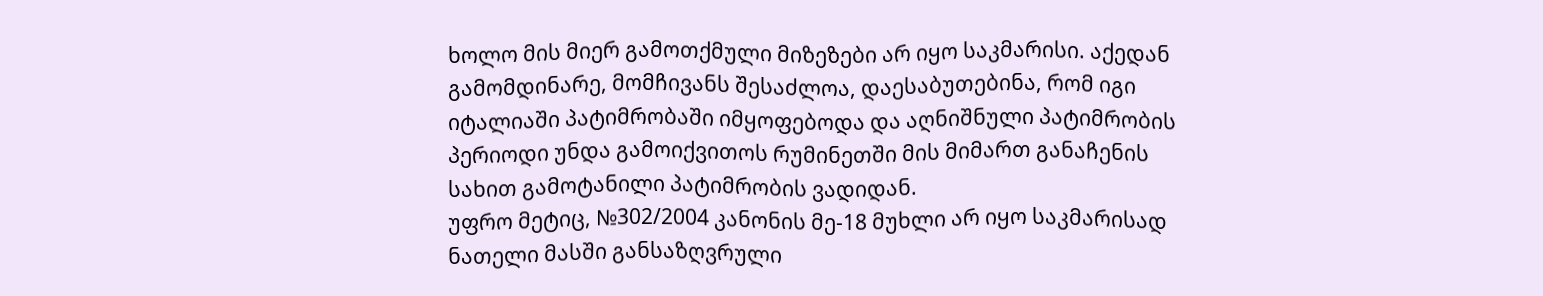ხოლო მის მიერ გამოთქმული მიზეზები არ იყო საკმარისი. აქედან გამომდინარე, მომჩივანს შესაძლოა, დაესაბუთებინა, რომ იგი იტალიაში პატიმრობაში იმყოფებოდა და აღნიშნული პატიმრობის პერიოდი უნდა გამოიქვითოს რუმინეთში მის მიმართ განაჩენის სახით გამოტანილი პატიმრობის ვადიდან.
უფრო მეტიც, №302/2004 კანონის მე-18 მუხლი არ იყო საკმარისად ნათელი მასში განსაზღვრული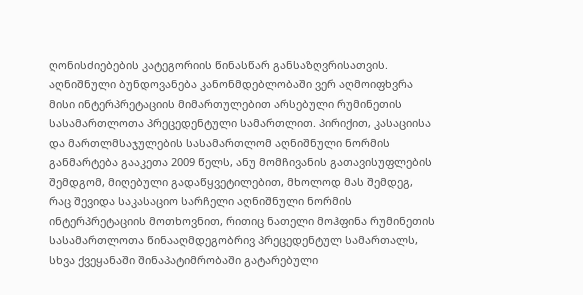ღონისძიებების კატეგორიის წინასწარ განსაზღვრისათვის. აღნიშნული ბუნდოვანება კანონმდებლობაში ვერ აღმოიფხვრა მისი ინტერპრეტაციის მიმართულებით არსებული რუმინეთის სასამართლოთა პრეცედენტული სამართლით. პირიქით, კასაციისა და მართლმსაჯულების სასამართლომ აღნიშნული ნორმის განმარტება გააკეთა 2009 წელს, ანუ მომჩივანის გათავისუფლების შემდგომ, მიღებული გადაწყვეტილებით, მხოლოდ მას შემდეგ, რაც შევიდა საკასაციო სარჩელი აღნიშნული ნორმის ინტერპრეტაციის მოთხოვნით, რითიც ნათელი მოჰფინა რუმინეთის სასამართლოთა წინააღმდეგობრივ პრეცედენტულ სამართალს, სხვა ქვეყანაში შინაპატიმრობაში გატარებული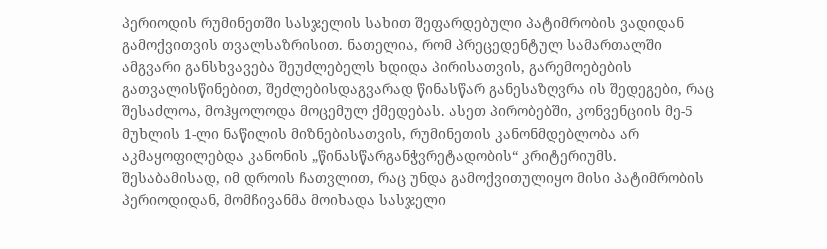პერიოდის რუმინეთში სასჯელის სახით შეფარდებული პატიმრობის ვადიდან გამოქვითვის თვალსაზრისით. ნათელია, რომ პრეცედენტულ სამართალში ამგვარი განსხვავება შეუძლებელს ხდიდა პირისათვის, გარემოებების გათვალისწინებით, შეძლებისდაგვარად წინასწარ განესაზღვრა ის შედეგები, რაც შესაძლოა, მოჰყოლოდა მოცემულ ქმედებას. ასეთ პირობებში, კონვენციის მე-5 მუხლის 1-ლი ნაწილის მიზნებისათვის, რუმინეთის კანონმდებლობა არ აკმაყოფილებდა კანონის „წინასწარგანჭვრეტადობის“ კრიტერიუმს. შესაბამისად, იმ დროის ჩათვლით, რაც უნდა გამოქვითულიყო მისი პატიმრობის პერიოდიდან, მომჩივანმა მოიხადა სასჯელი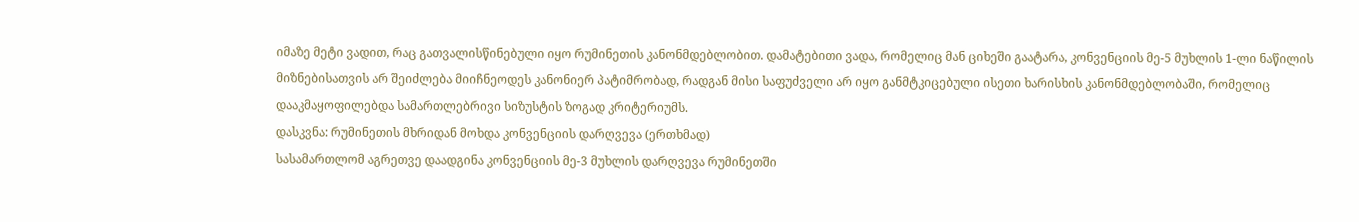იმაზე მეტი ვადით, რაც გათვალისწინებული იყო რუმინეთის კანონმდებლობით. დამატებითი ვადა, რომელიც მან ციხეში გაატარა, კონვენციის მე-5 მუხლის 1-ლი ნაწილის მიზნებისათვის არ შეიძლება მიიჩნეოდეს კანონიერ პატიმრობად, რადგან მისი საფუძველი არ იყო განმტკიცებული ისეთი ხარისხის კანონმდებლობაში, რომელიც დააკმაყოფილებდა სამართლებრივი სიზუსტის ზოგად კრიტერიუმს.
დასკვნა: რუმინეთის მხრიდან მოხდა კონვენციის დარღვევა (ერთხმად)
სასამართლომ აგრეთვე დაადგინა კონვენციის მე-3 მუხლის დარღვევა რუმინეთში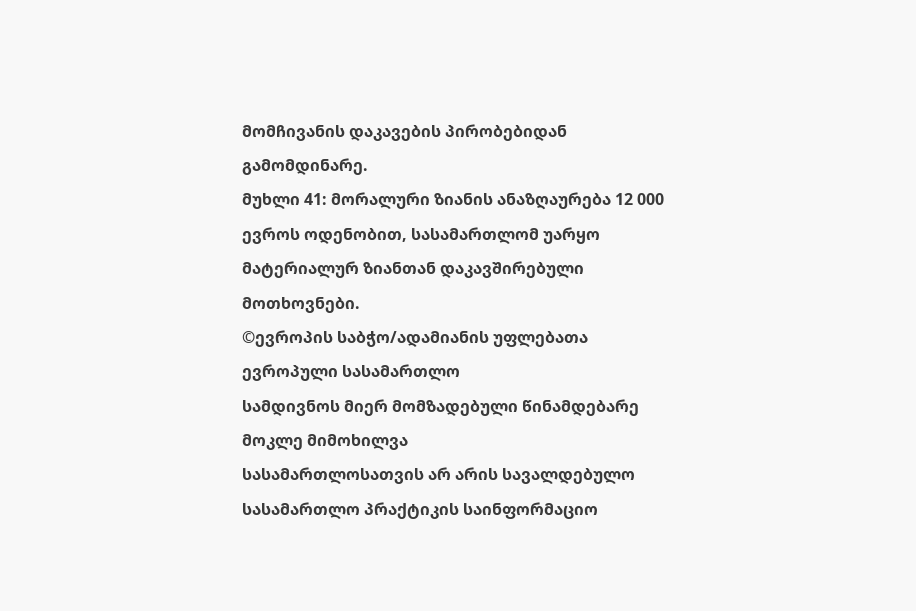მომჩივანის დაკავების პირობებიდან გამომდინარე.
მუხლი 41: მორალური ზიანის ანაზღაურება 12 000 ევროს ოდენობით, სასამართლომ უარყო მატერიალურ ზიანთან დაკავშირებული მოთხოვნები.
©ევროპის საბჭო/ადამიანის უფლებათა ევროპული სასამართლო
სამდივნოს მიერ მომზადებული წინამდებარე მოკლე მიმოხილვა
სასამართლოსათვის არ არის სავალდებულო
სასამართლო პრაქტიკის საინფორმაციო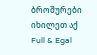ბროშურები იხილეთ აქ
Full & Egal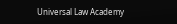Universal Law Academy